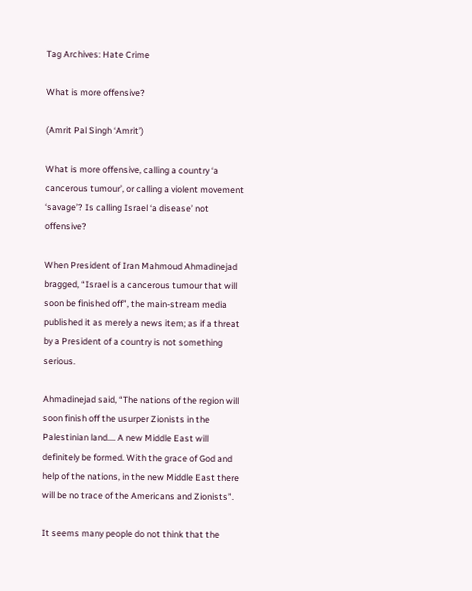Tag Archives: Hate Crime

What is more offensive?

(Amrit Pal Singh ‘Amrit’)

What is more offensive, calling a country ‘a cancerous tumour’, or calling a violent movement ‘savage’? Is calling Israel ‘a disease’ not offensive?

When President of Iran Mahmoud Ahmadinejad bragged, “Israel is a cancerous tumour that will soon be finished off”, the main-stream media published it as merely a news item; as if a threat by a President of a country is not something serious.

Ahmadinejad said, “The nations of the region will soon finish off the usurper Zionists in the Palestinian land…. A new Middle East will definitely be formed. With the grace of God and help of the nations, in the new Middle East there will be no trace of the Americans and Zionists”.

It seems many people do not think that the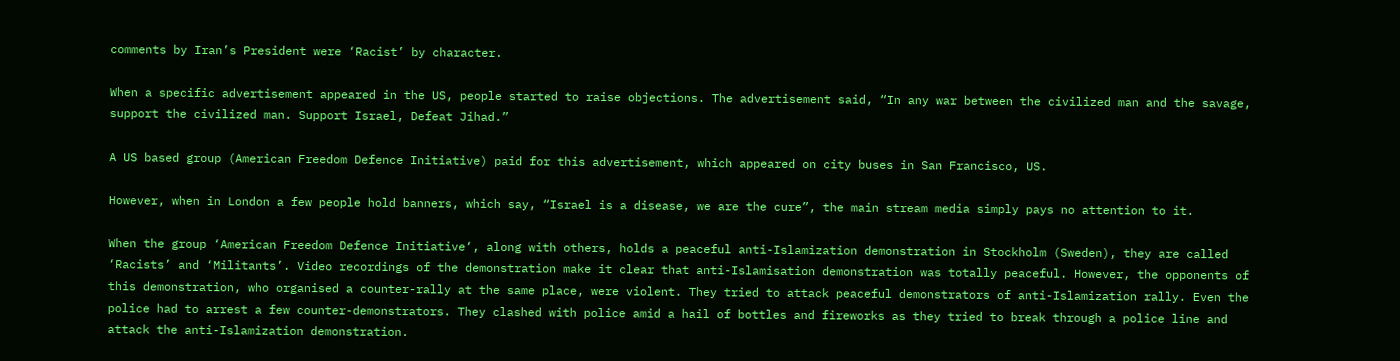comments by Iran’s President were ‘Racist’ by character.

When a specific advertisement appeared in the US, people started to raise objections. The advertisement said, “In any war between the civilized man and the savage, support the civilized man. Support Israel, Defeat Jihad.”

A US based group (American Freedom Defence Initiative) paid for this advertisement, which appeared on city buses in San Francisco, US.

However, when in London a few people hold banners, which say, “Israel is a disease, we are the cure”, the main stream media simply pays no attention to it.

When the group ‘American Freedom Defence Initiative‘, along with others, holds a peaceful anti-Islamization demonstration in Stockholm (Sweden), they are called ‘Racists’ and ‘Militants’. Video recordings of the demonstration make it clear that anti-Islamisation demonstration was totally peaceful. However, the opponents of this demonstration, who organised a counter-rally at the same place, were violent. They tried to attack peaceful demonstrators of anti-Islamization rally. Even the police had to arrest a few counter-demonstrators. They clashed with police amid a hail of bottles and fireworks as they tried to break through a police line and attack the anti-Islamization demonstration.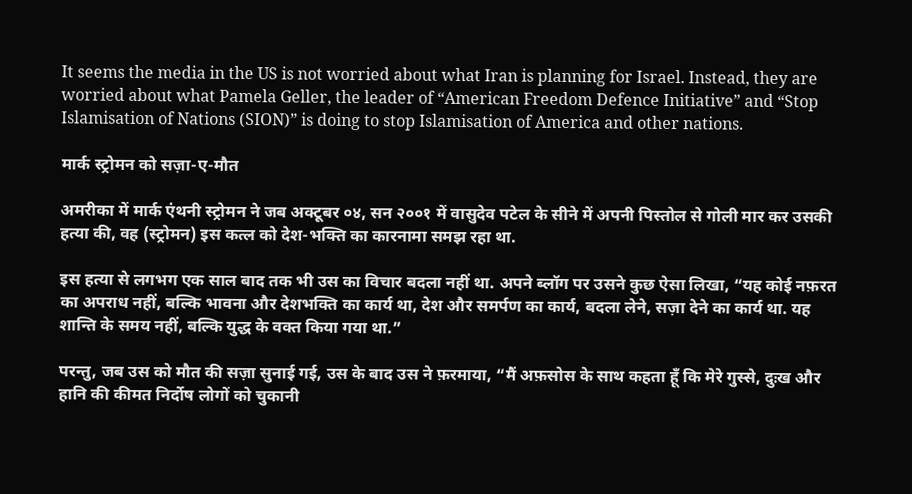It seems the media in the US is not worried about what Iran is planning for Israel. Instead, they are worried about what Pamela Geller, the leader of “American Freedom Defence Initiative” and “Stop Islamisation of Nations (SION)” is doing to stop Islamisation of America and other nations.

मार्क स्ट्रोमन को सज़ा-ए-मौत

अमरीका में मार्क एंथनी स्ट्रोमन ने जब अक्टूबर ०४, सन २००१ में वासुदेव पटेल के सीने में अपनी पिस्तोल से गोली मार कर उसकी हत्या की, वह (स्ट्रोमन) इस कत्ल को देश-भक्ति का कारनामा समझ रहा था.

इस हत्या से लगभग एक साल बाद तक भी उस का विचार बदला नहीं था. अपने ब्लॉग पर उसने कुछ ऐसा लिखा, “यह कोई नफ़रत का अपराध नहीं, बल्कि भावना और देशभक्ति का कार्य था, देश और समर्पण का कार्य, बदला लेने, सज़ा देने का कार्य था. यह शान्ति के समय नहीं, बल्कि युद्ध के वक्त किया गया था.”

परन्तु, जब उस को मौत की सज़ा सुनाई गई, उस के बाद उस ने फ़रमाया, “मैं अफ़सोस के साथ कहता हूँ कि मेरे गुस्से, दुःख और हानि की कीमत निर्दोष लोगों को चुकानी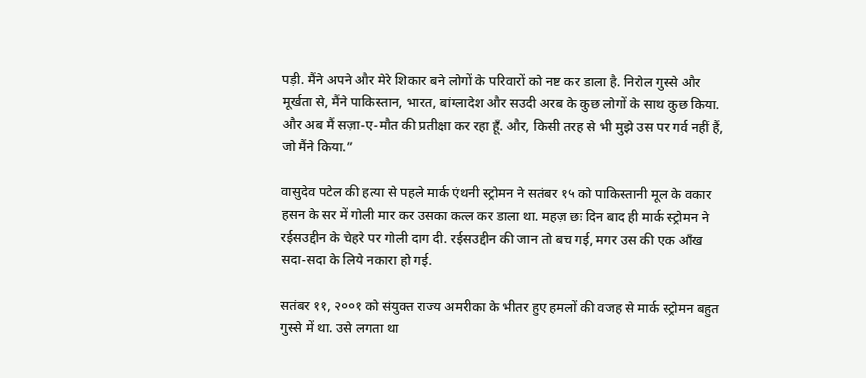पड़ी. मैंने अपने और मेरे शिकार बने लोगों के परिवारों को नष्ट कर डाला है. निरोल गुस्से और मूर्खता से, मैंने पाकिस्तान, भारत, बांग्लादेश और सउदी अरब के कुछ लोगों के साथ कुछ किया. और अब मैं सज़ा-ए-मौत की प्रतीक्षा कर रहा हूँ. और, किसी तरह से भी मुझे उस पर गर्व नहीं हैं, जो मैंने किया.”

वासुदेव पटेल की हत्या से पहले मार्क एंथनी स्ट्रोमन ने सतंबर १५ को पाकिस्तानी मूल के वकार हसन के सर में गोली मार कर उसका कत्ल कर डाला था. महज़ छः दिन बाद ही मार्क स्ट्रोमन ने रईसउद्दीन के चेहरे पर गोली दाग दी. रईसउद्दीन की जान तो बच गई, मगर उस की एक आँख सदा-सदा के लिये नकारा हो गई.

सतंबर ११, २००१ को संयुक्त राज्य अमरीका के भीतर हुए हमलों की वजह से मार्क स्ट्रोमन बहुत गुस्से में था. उसे लगता था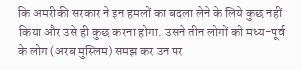कि अमरीकी सरकार ने इन हमलों का बदला लेने के लिये कुछ नहीं किया और उसे ही कुछ करना होगा. उसने तीन लोगों को मध्य-पूर्व के लोग (अरब मुस्लिम) समझ कर उन पर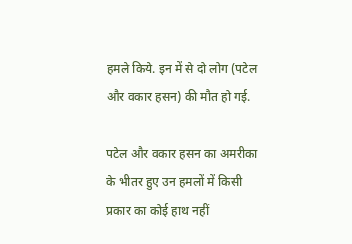हमले किये. इन में से दो लोग (पटेल और वकार हसन) की मौत हो गई.

पटेल और वकार हसन का अमरीका के भीतर हुए उन हमलों में किसी प्रकार का कोई हाथ नहीं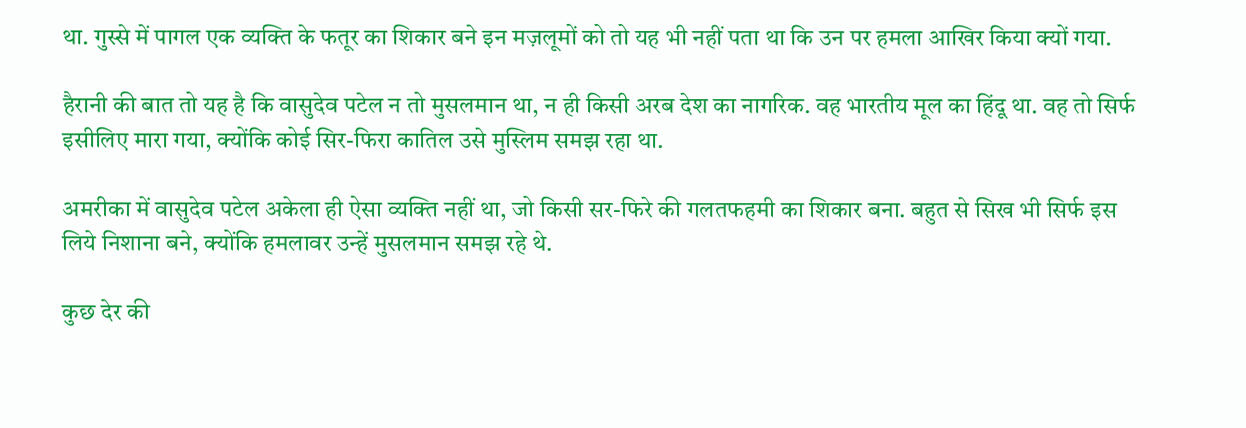था. गुस्से में पागल एक व्यक्ति के फतूर का शिकार बने इन मज़लूमों को तो यह भी नहीं पता था कि उन पर हमला आखिर किया क्यों गया.

हैरानी की बात तो यह है कि वासुदेव पटेल न तो मुसलमान था, न ही किसी अरब देश का नागरिक. वह भारतीय मूल का हिंदू था. वह तो सिर्फ इसीलिए मारा गया, क्योंकि कोई सिर-फिरा कातिल उसे मुस्लिम समझ रहा था.

अमरीका में वासुदेव पटेल अकेला ही ऐसा व्यक्ति नहीं था, जो किसी सर-फिरे की गलतफहमी का शिकार बना. बहुत से सिख भी सिर्फ इस लिये निशाना बने, क्योंकि हमलावर उन्हें मुसलमान समझ रहे थे.

कुछ देर की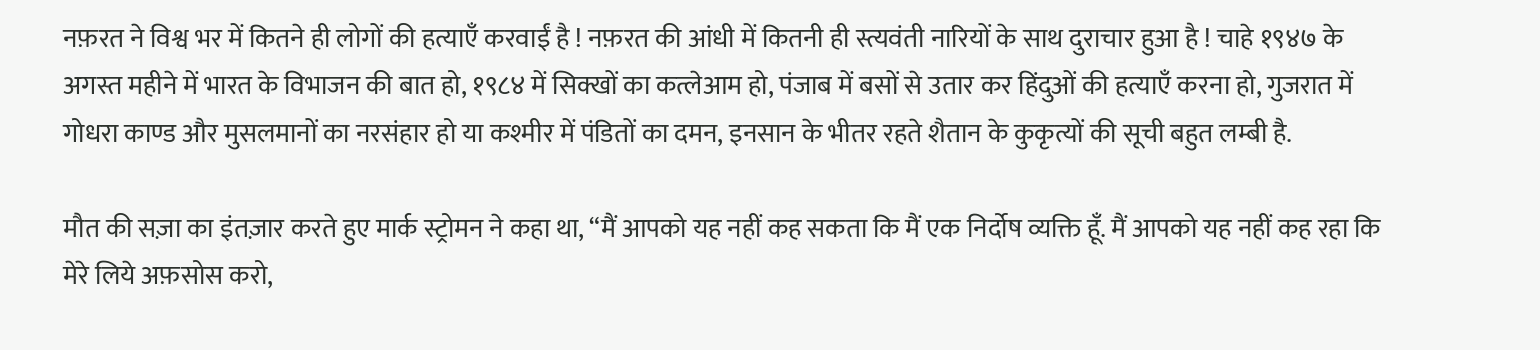नफ़रत ने विश्व भर में कितने ही लोगों की हत्याएँ करवाईं है ! नफ़रत की आंधी में कितनी ही स्त्यवंती नारियों के साथ दुराचार हुआ है ! चाहे १९४७ के अगस्त महीने में भारत के विभाजन की बात हो, १९८४ में सिक्खों का कत्लेआम हो, पंजाब में बसों से उतार कर हिंदुओं की हत्याएँ करना हो, गुजरात में गोधरा काण्ड और मुसलमानों का नरसंहार हो या कश्मीर में पंडितों का दमन, इनसान के भीतर रहते शैतान के कुकृत्यों की सूची बहुत लम्बी है.

मौत की सज़ा का इंतज़ार करते हुए मार्क स्ट्रोमन ने कहा था, “मैं आपको यह नहीं कह सकता कि मैं एक निर्दोष व्यक्ति हूँ. मैं आपको यह नहीं कह रहा कि मेरे लिये अफ़सोस करो,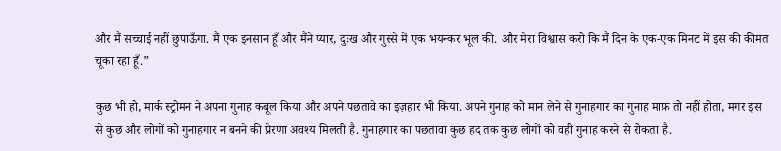और मैं सच्चाई नहीं छुपाऊँगा. मैं एक इनसान हूँ और मैंने प्यार, दुःख और गुस्से में एक भयन्कर भूल की. और मेरा विश्वास करो कि मैं दिन के एक-एक मिनट में इस की कीमत चूका रहा हूँ.”

कुछ भी हो, मार्क स्ट्रोमन ने अपना गुनाह कबूल किया और अपने पछतावे का इज़हार भी किया. अपने गुनाह को मान लेने से गुनाहगार का गुनाह माफ़ तो नहीं होता, मगर इस से कुछ और लोगों को गुनाहगार न बनने की प्रेरणा अवश्य मिलती है. गुनाहगार का पछतावा कुछ हद तक कुछ लोगों को वही गुनाह करने से रोकता है.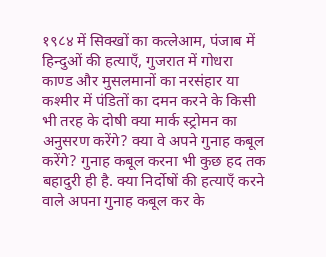१९८४ में सिक्खों का कत्लेआम, पंजाब में हिन्दुओं की हत्याएँ, गुजरात में गोधरा काण्ड और मुसलमानों का नरसंहार या कश्मीर में पंडितों का दमन करने के किसी भी तरह के दोषी क्या मार्क स्ट्रोमन का अनुसरण करेंगे? क्या वे अपने गुनाह कबूल करेंगे? गुनाह कबूल करना भी कुछ हद तक बहादुरी ही है. क्या निर्दोषों की हत्याएँ करने वाले अपना गुनाह कबूल कर के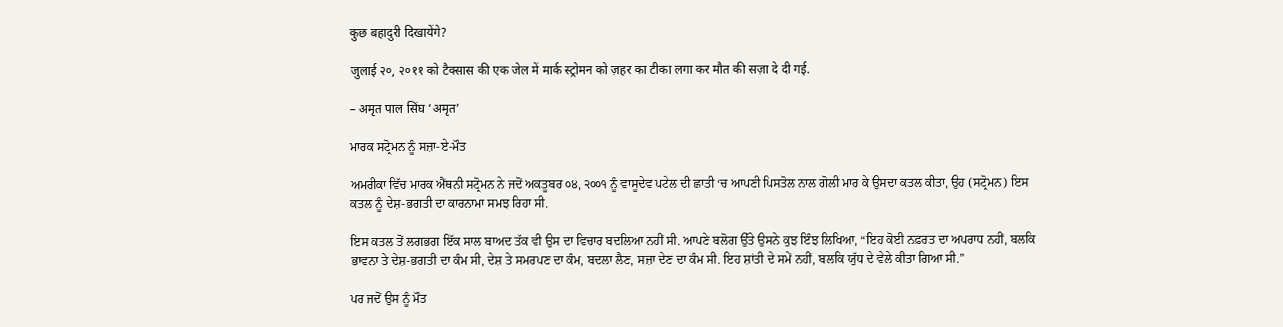कुछ बहादुरी दिखायेंगे?

जुलाई २०, २०११ को टैक्सास की एक जेल में मार्क स्ट्रोमन को ज़हर का टीका लगा कर मौत की सज़ा दे दी गई.

– अमृत पाल सिंघ ‘अमृत’

ਮਾਰਕ ਸਟ੍ਰੋਮਨ ਨੂੰ ਸਜ਼ਾ-ਏ-ਮੌਤ

ਅਮਰੀਕਾ ਵਿੱਚ ਮਾਰਕ ਐਂਥਨੀ ਸਟ੍ਰੋਮਨ ਨੇ ਜਦੋਂ ਅਕਤੂਬਰ ੦੪, ੨੦੦੧ ਨੂੰ ਵਾਸੂਦੇਵ ਪਟੇਲ ਦੀ ਛਾਤੀ ‘ਚ ਆਪਣੀ ਪਿਸਤੋਲ ਨਾਲ ਗੋਲੀ ਮਾਰ ਕੇ ਉਸਦਾ ਕਤਲ ਕੀਤਾ, ਉਹ (ਸਟ੍ਰੋਮਨ) ਇਸ ਕਤਲ ਨੂੰ ਦੇਸ਼-ਭਗਤੀ ਦਾ ਕਾਰਨਾਮਾ ਸਮਝ ਰਿਹਾ ਸੀ.

ਇਸ ਕਤਲ ਤੋਂ ਲਗਭਗ ਇੱਕ ਸਾਲ ਬਾਅਦ ਤੱਕ ਵੀ ਉਸ ਦਾ ਵਿਚਾਰ ਬਦਲਿਆ ਨਹੀਂ ਸੀ. ਆਪਣੇ ਬਲੋਗ ਉੱਤੇ ਉਸਨੇ ਕੁਝ ਇੰਝ ਲਿਖਿਆ, “ਇਹ ਕੋਈ ਨਫ਼ਰਤ ਦਾ ਅਪਰਾਧ ਨਹੀਂ, ਬਲਕਿ ਭਾਵਨਾ ਤੇ ਦੇਸ਼-ਭਗਤੀ ਦਾ ਕੰਮ ਸੀ, ਦੇਸ਼ ਤੇ ਸਮਰਪਣ ਦਾ ਕੰਮ, ਬਦਲਾ ਲੈਣ, ਸਜ਼ਾ ਦੇਣ ਦਾ ਕੰਮ ਸੀ. ਇਹ ਸ਼ਾਂਤੀ ਦੇ ਸਮੇਂ ਨਹੀਂ, ਬਲਕਿ ਯੁੱਧ ਦੇ ਵੇਲੇ ਕੀਤਾ ਗਿਆ ਸੀ.”

ਪਰ ਜਦੋਂ ਉਸ ਨੂੰ ਮੌਤ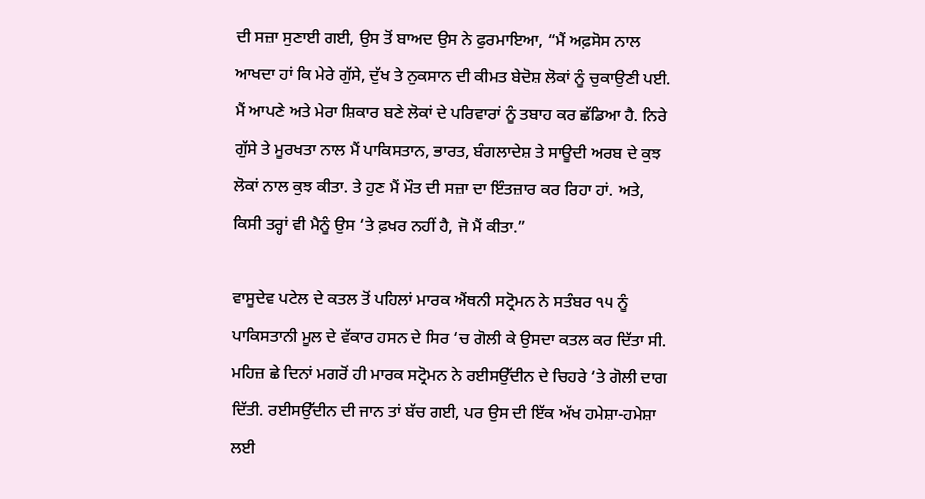ਦੀ ਸਜ਼ਾ ਸੁਣਾਈ ਗਈ, ਉਸ ਤੋਂ ਬਾਅਦ ਉਸ ਨੇ ਫੁਰਮਾਇਆ, “ਮੈਂ ਅਫ਼ਸੋਸ ਨਾਲ ਆਖਦਾ ਹਾਂ ਕਿ ਮੇਰੇ ਗੁੱਸੇ, ਦੁੱਖ ਤੇ ਨੁਕਸਾਨ ਦੀ ਕੀਮਤ ਬੇਦੋਸ਼ ਲੋਕਾਂ ਨੂੰ ਚੁਕਾਉਣੀ ਪਈ. ਮੈਂ ਆਪਣੇ ਅਤੇ ਮੇਰਾ ਸ਼ਿਕਾਰ ਬਣੇ ਲੋਕਾਂ ਦੇ ਪਰਿਵਾਰਾਂ ਨੂੰ ਤਬਾਹ ਕਰ ਛੱਡਿਆ ਹੈ. ਨਿਰੇ ਗੁੱਸੇ ਤੇ ਮੂਰਖਤਾ ਨਾਲ ਮੈਂ ਪਾਕਿਸਤਾਨ, ਭਾਰਤ, ਬੰਗਲਾਦੇਸ਼ ਤੇ ਸਾਊਦੀ ਅਰਬ ਦੇ ਕੁਝ ਲੋਕਾਂ ਨਾਲ ਕੁਝ ਕੀਤਾ. ਤੇ ਹੁਣ ਮੈਂ ਮੌਤ ਦੀ ਸਜ਼ਾ ਦਾ ਇੰਤਜ਼ਾਰ ਕਰ ਰਿਹਾ ਹਾਂ. ਅਤੇ, ਕਿਸੀ ਤਰ੍ਹਾਂ ਵੀ ਮੈਨੂੰ ਉਸ ‘ਤੇ ਫ਼ਖਰ ਨਹੀਂ ਹੈ, ਜੋ ਮੈਂ ਕੀਤਾ.”

ਵਾਸੂਦੇਵ ਪਟੇਲ ਦੇ ਕਤਲ ਤੋਂ ਪਹਿਲਾਂ ਮਾਰਕ ਐਂਥਨੀ ਸਟ੍ਰੋਮਨ ਨੇ ਸਤੰਬਰ ੧੫ ਨੂੰ ਪਾਕਿਸਤਾਨੀ ਮੂਲ ਦੇ ਵੱਕਾਰ ਹਸਨ ਦੇ ਸਿਰ ‘ਚ ਗੋਲੀ ਕੇ ਉਸਦਾ ਕਤਲ ਕਰ ਦਿੱਤਾ ਸੀ. ਮਹਿਜ਼ ਛੇ ਦਿਨਾਂ ਮਗਰੋਂ ਹੀ ਮਾਰਕ ਸਟ੍ਰੋਮਨ ਨੇ ਰਈਸਉੱਦੀਨ ਦੇ ਚਿਹਰੇ ‘ਤੇ ਗੋਲੀ ਦਾਗ ਦਿੱਤੀ. ਰਈਸਉੱਦੀਨ ਦੀ ਜਾਨ ਤਾਂ ਬੱਚ ਗਈ, ਪਰ ਉਸ ਦੀ ਇੱਕ ਅੱਖ ਹਮੇਸ਼ਾ-ਹਮੇਸ਼ਾ ਲਈ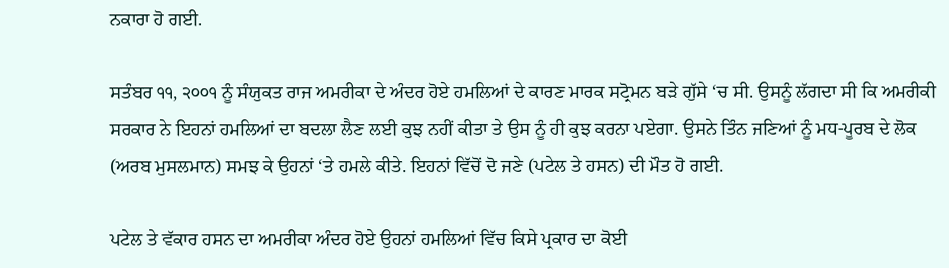ਨਕਾਰਾ ਹੋ ਗਈ.

ਸਤੰਬਰ ੧੧, ੨੦੦੧ ਨੂੰ ਸੰਯੁਕਤ ਰਾਜ ਅਮਰੀਕਾ ਦੇ ਅੰਦਰ ਹੋਏ ਹਮਲਿਆਂ ਦੇ ਕਾਰਣ ਮਾਰਕ ਸਟ੍ਰੋਮਨ ਬੜੇ ਗੁੱਸੇ ‘ਚ ਸੀ. ਉਸਨੂੰ ਲੱਗਦਾ ਸੀ ਕਿ ਅਮਰੀਕੀ ਸਰਕਾਰ ਨੇ ਇਹਨਾਂ ਹਮਲਿਆਂ ਦਾ ਬਦਲਾ ਲੈਣ ਲਈ ਕੁਝ ਨਹੀਂ ਕੀਤਾ ਤੇ ਉਸ ਨੂੰ ਹੀ ਕੁਝ ਕਰਨਾ ਪਏਗਾ. ਉਸਨੇ ਤਿੰਨ ਜਣਿਆਂ ਨੂੰ ਮਧ-ਪੂਰਬ ਦੇ ਲੋਕ (ਅਰਬ ਮੁਸਲਮਾਨ) ਸਮਝ ਕੇ ਉਹਨਾਂ ‘ਤੇ ਹਮਲੇ ਕੀਤੇ. ਇਹਨਾਂ ਵਿੱਚੋਂ ਦੋ ਜਣੇ (ਪਟੇਲ ਤੇ ਹਸਨ) ਦੀ ਮੌਤ ਹੋ ਗਈ.

ਪਟੇਲ ਤੇ ਵੱਕਾਰ ਹਸਨ ਦਾ ਅਮਰੀਕਾ ਅੰਦਰ ਹੋਏ ਉਹਨਾਂ ਹਮਲਿਆਂ ਵਿੱਚ ਕਿਸੇ ਪ੍ਰਕਾਰ ਦਾ ਕੋਈ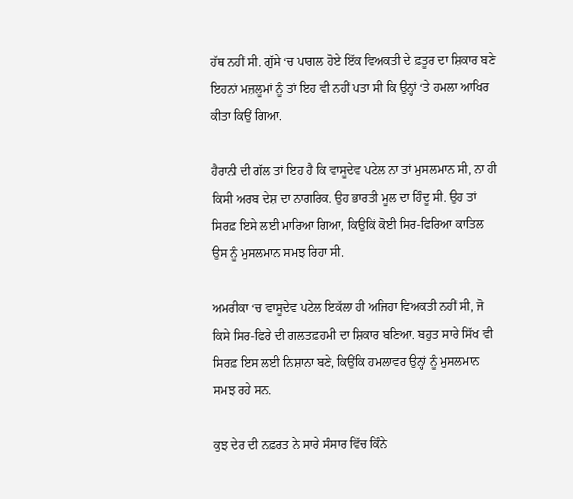ਹੱਥ ਨਹੀਂ ਸੀ. ਗੁੱਸੇ ‘ਚ ਪਾਗਲ ਹੋਏ ਇੱਕ ਵਿਅਕਤੀ ਦੇ ਫ਼ਤੂਰ ਦਾ ਸ਼ਿਕਾਰ ਬਣੇ ਇਹਨਾਂ ਮਜ਼ਲੂਮਾਂ ਨੂੰ ਤਾਂ ਇਹ ਵੀ ਨਹੀਂ ਪਤਾ ਸੀ ਕਿ ਉਨ੍ਹਾਂ ‘ਤੇ ਹਮਲਾ ਆਖਿਰ ਕੀਤਾ ਕਿਉਂ ਗਿਆ.

ਹੈਰਾਨੀ ਦੀ ਗੱਲ ਤਾਂ ਇਹ ਹੈ ਕਿ ਵਾਸੂਦੇਵ ਪਟੇਲ ਨਾ ਤਾਂ ਮੁਸਲਮਾਨ ਸੀ, ਨਾ ਹੀ ਕਿਸੀ ਅਰਬ ਦੇਸ਼ ਦਾ ਨਾਗਰਿਕ. ਉਹ ਭਾਰਤੀ ਮੂਲ ਦਾ ਹਿੰਦੂ ਸੀ. ਉਹ ਤਾਂ ਸਿਰਫ਼ ਇਸੇ ਲਈ ਮਾਰਿਆ ਗਿਆ, ਕਿਉਕਿਂ ਕੋਈ ਸਿਰ-ਫਿਰਿਆ ਕਾਤਿਲ ਉਸ ਨੂੰ ਮੁਸਲਮਾਨ ਸਮਝ ਰਿਹਾ ਸੀ.

ਅਮਰੀਕਾ ‘ਚ ਵਾਸੂਦੇਵ ਪਟੇਲ ਇਕੱਲਾ ਹੀ ਅਜਿਹਾ ਵਿਅਕਤੀ ਨਹੀਂ ਸੀ, ਜੋ ਕਿਸੇ ਸਿਰ-ਫਿਰੇ ਦੀ ਗਲਤਫ਼ਹਮੀ ਦਾ ਸ਼ਿਕਾਰ ਬਣਿਆ. ਬਹੁਤ ਸਾਰੇ ਸਿੱਖ ਵੀ ਸਿਰਫ਼ ਇਸ ਲਈ ਨਿਸ਼ਾਨਾ ਬਣੇ, ਕਿਉਂਕਿ ਹਮਲਾਵਰ ਉਨ੍ਹਾਂ ਨੂੰ ਮੁਸਲਮਾਨ ਸਮਝ ਰਹੇ ਸਨ.

ਕੁਝ ਦੇਰ ਦੀ ਨਫ਼ਰਤ ਨੇ ਸਾਰੇ ਸੰਸਾਰ ਵਿੱਚ ਕਿੰਨੇ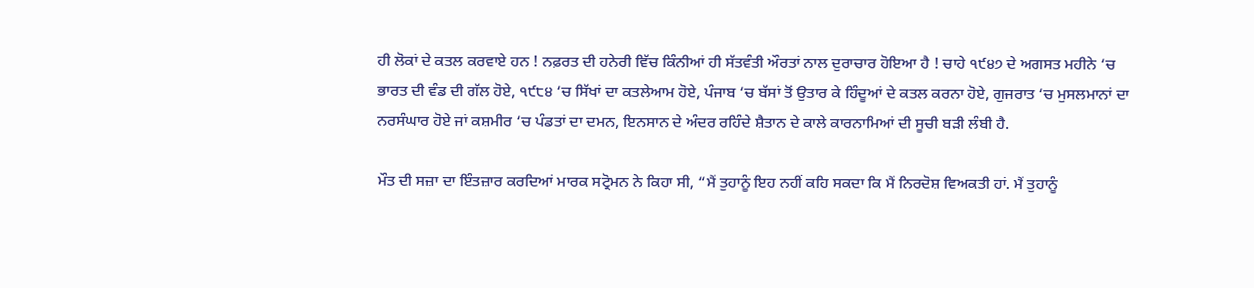ਹੀ ਲੋਕਾਂ ਦੇ ਕਤਲ ਕਰਵਾਏ ਹਨ ! ਨਫ਼ਰਤ ਦੀ ਹਨੇਰੀ ਵਿੱਚ ਕਿੰਨੀਆਂ ਹੀ ਸੱਤਵੰਤੀ ਔਰਤਾਂ ਨਾਲ ਦੁਰਾਚਾਰ ਹੋਇਆ ਹੈ ! ਚਾਹੇ ੧੯੪੭ ਦੇ ਅਗਸਤ ਮਹੀਨੇ ‘ਚ ਭਾਰਤ ਦੀ ਵੰਡ ਦੀ ਗੱਲ ਹੋਏ, ੧੯੮੪ ‘ਚ ਸਿੱਖਾਂ ਦਾ ਕਤਲੇਆਮ ਹੋਏ, ਪੰਜਾਬ ‘ਚ ਬੱਸਾਂ ਤੋਂ ਉਤਾਰ ਕੇ ਹਿੰਦੂਆਂ ਦੇ ਕਤਲ ਕਰਨਾ ਹੋਏ, ਗੁਜਰਾਤ ‘ਚ ਮੁਸਲਮਾਨਾਂ ਦਾ ਨਰਸੰਘਾਰ ਹੋਏ ਜਾਂ ਕਸ਼ਮੀਰ ‘ਚ ਪੰਡਤਾਂ ਦਾ ਦਮਨ, ਇਨਸਾਨ ਦੇ ਅੰਦਰ ਰਹਿੰਦੇ ਸ਼ੈਤਾਨ ਦੇ ਕਾਲੇ ਕਾਰਨਾਮਿਆਂ ਦੀ ਸੂਚੀ ਬੜੀ ਲੰਬੀ ਹੈ.

ਮੌਤ ਦੀ ਸਜ਼ਾ ਦਾ ਇੰਤਜ਼ਾਰ ਕਰਦਿਆਂ ਮਾਰਕ ਸਟ੍ਰੋਮਨ ਨੇ ਕਿਹਾ ਸੀ, “ਮੈਂ ਤੁਹਾਨੂੰ ਇਹ ਨਹੀਂ ਕਹਿ ਸਕਦਾ ਕਿ ਮੈਂ ਨਿਰਦੋਸ਼ ਵਿਅਕਤੀ ਹਾਂ. ਮੈਂ ਤੁਹਾਨੂੰ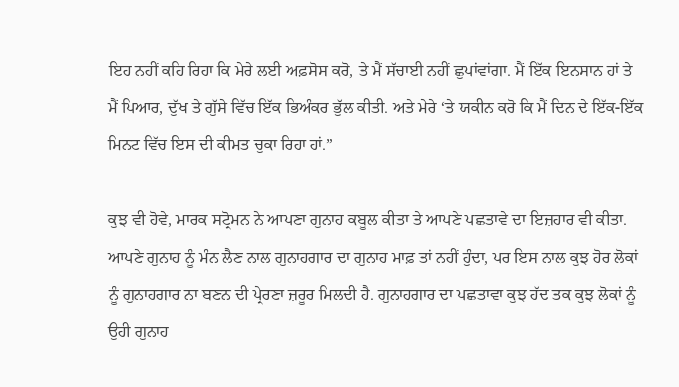ਇਹ ਨਹੀਂ ਕਹਿ ਰਿਹਾ ਕਿ ਮੇਰੇ ਲਈ ਅਫ਼ਸੋਸ ਕਰੋ, ਤੇ ਮੈਂ ਸੱਚਾਈ ਨਹੀਂ ਛੁਪਾਂਵਾਂਗਾ. ਮੈਂ ਇੱਕ ਇਨਸਾਨ ਹਾਂ ਤੇ ਮੈਂ ਪਿਆਰ, ਦੁੱਖ ਤੇ ਗੁੱਸੇ ਵਿੱਚ ਇੱਕ ਭਿਅੰਕਰ ਭੁੱਲ ਕੀਤੀ. ਅਤੇ ਮੇਰੇ ‘ਤੇ ਯਕੀਨ ਕਰੋ ਕਿ ਮੈਂ ਦਿਨ ਦੇ ਇੱਕ-ਇੱਕ ਮਿਨਟ ਵਿੱਚ ਇਸ ਦੀ ਕੀਮਤ ਚੁਕਾ ਰਿਹਾ ਹਾਂ.”

ਕੁਝ ਵੀ ਹੋਵੇ, ਮਾਰਕ ਸਟ੍ਰੋਮਨ ਨੇ ਆਪਣਾ ਗੁਨਾਹ ਕਬੂਲ ਕੀਤਾ ਤੇ ਆਪਣੇ ਪਛਤਾਵੇ ਦਾ ਇਜ਼ਹਾਰ ਵੀ ਕੀਤਾ. ਆਪਣੇ ਗੁਨਾਹ ਨੂੰ ਮੰਨ ਲੈਣ ਨਾਲ ਗੁਨਾਹਗਾਰ ਦਾ ਗੁਨਾਹ ਮਾਫ਼ ਤਾਂ ਨਹੀਂ ਹੁੰਦਾ, ਪਰ ਇਸ ਨਾਲ ਕੁਝ ਹੋਰ ਲੋਕਾਂ ਨੂੰ ਗੁਨਾਹਗਾਰ ਨਾ ਬਣਨ ਦੀ ਪ੍ਰੇਰਣਾ ਜ਼ਰੂਰ ਮਿਲਦੀ ਹੈ. ਗੁਨਾਹਗਾਰ ਦਾ ਪਛਤਾਵਾ ਕੁਝ ਹੱਦ ਤਕ ਕੁਝ ਲੋਕਾਂ ਨੂੰ ਉਹੀ ਗੁਨਾਹ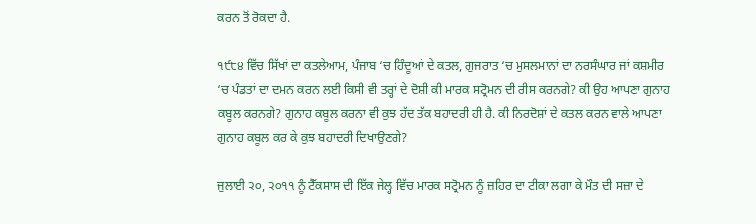ਕਰਨ ਤੋਂ ਰੋਕਦਾ ਹੈ.

੧੯੮੪ ਵਿੱਚ ਸਿੱਖਾਂ ਦਾ ਕਤਲੇਆਮ, ਪੰਜਾਬ ‘ਚ ਹਿੰਦੂਆਂ ਦੇ ਕਤਲ, ਗੁਜਰਾਤ ‘ਚ ਮੁਸਲਮਾਨਾਂ ਦਾ ਨਰਸੰਘਾਰ ਜਾਂ ਕਸ਼ਮੀਰ ‘ਚ ਪੰਡਤਾਂ ਦਾ ਦਮਨ ਕਰਨ ਲਈ ਕਿਸੀ ਵੀ ਤਰ੍ਹਾਂ ਦੇ ਦੋਸ਼ੀ ਕੀ ਮਾਰਕ ਸਟ੍ਰੋਮਨ ਦੀ ਰੀਸ ਕਰਨਗੇ? ਕੀ ਉਹ ਆਪਣਾ ਗੁਨਾਹ ਕਬੂਲ ਕਰਨਗੇ? ਗੁਨਾਹ ਕਬੂਲ ਕਰਨਾ ਵੀ ਕੁਝ ਹੱਦ ਤੱਕ ਬਹਾਦਰੀ ਹੀ ਹੈ. ਕੀ ਨਿਰਦੋਸ਼ਾਂ ਦੇ ਕਤਲ ਕਰਨ ਵਾਲੇ ਆਪਣਾ ਗੁਨਾਹ ਕਬੂਲ ਕਰ ਕੇ ਕੁਝ ਬਹਾਦਰੀ ਦਿਖਾਉਣਗੇ?

ਜੁਲਾਈ ੨੦, ੨੦੧੧ ਨੂੰ ਟੈੱਕਸਾਸ ਦੀ ਇੱਕ ਜੇਲ੍ਹ ਵਿੱਚ ਮਾਰਕ ਸਟ੍ਰੋਮਨ ਨੂੰ ਜ਼ਹਿਰ ਦਾ ਟੀਕਾ ਲਗਾ ਕੇ ਮੌਤ ਦੀ ਸਜ਼ਾ ਦੇ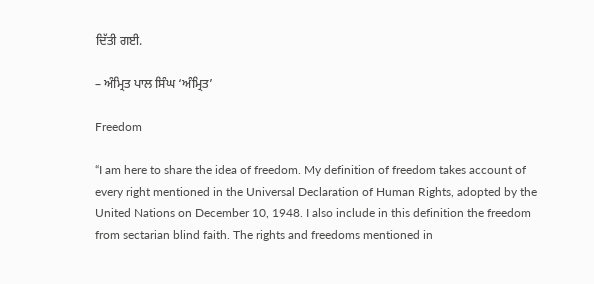ਦਿੱਤੀ ਗਈ.

– ਅੰਮ੍ਰਿਤ ਪਾਲ ਸਿੰਘ ‘ਅੰਮ੍ਰਿਤ’

Freedom

“I am here to share the idea of freedom. My definition of freedom takes account of every right mentioned in the Universal Declaration of Human Rights, adopted by the United Nations on December 10, 1948. I also include in this definition the freedom from sectarian blind faith. The rights and freedoms mentioned in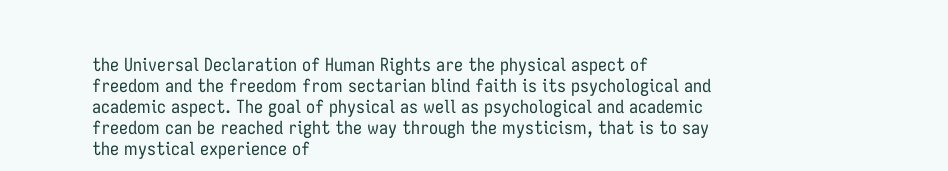the Universal Declaration of Human Rights are the physical aspect of freedom and the freedom from sectarian blind faith is its psychological and academic aspect. The goal of physical as well as psychological and academic freedom can be reached right the way through the mysticism, that is to say the mystical experience of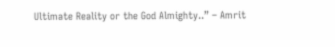Ultimate Reality or the God Almighty..” – Amrit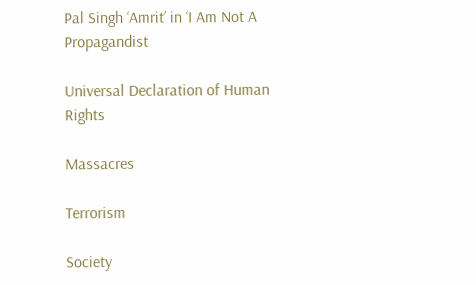Pal Singh ‘Amrit’ in ‘I Am Not A Propagandist

Universal Declaration of Human Rights

Massacres

Terrorism

Society